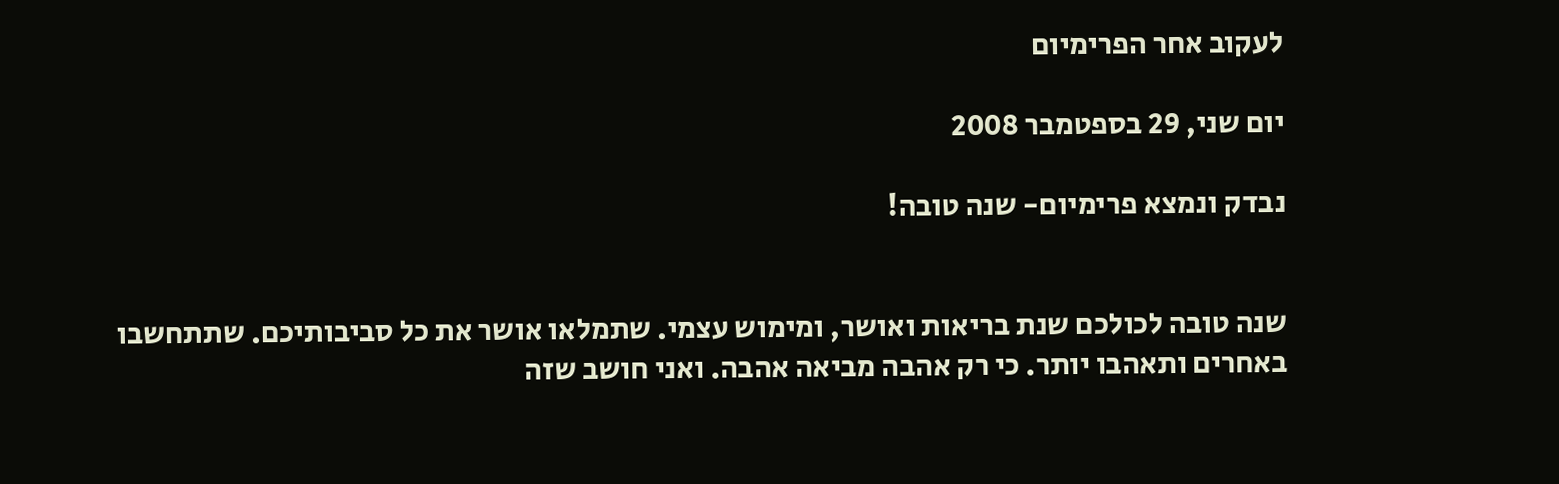לעקוב אחר הפרימיום

יום שני, 29 בספטמבר 2008

נבדק ונמצא פרימיום- שנה טובה!


שנה טובה לכולכם שנת בריאות ואושר, ומימוש עצמי. שתמלאו אושר את כל סביבותיכם. שתתחשבו באחרים ותאהבו יותר. כי רק אהבה מביאה אהבה. ואני חושב שזה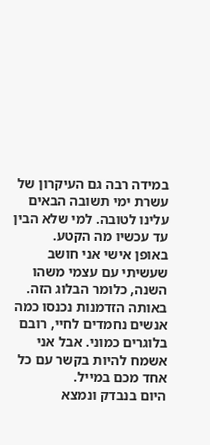במידה רבה גם העיקרון של עשרת ימי תשובה הבאים עלינו לטובה. למי שלא הבין עד עכשיו מה הקטע.
באופן אישי אני חושב שעשיתי עם עצמי משהו השנה, כלומר הבלוג הזה. באותה הזדמנות נכנסו כמה אנשים נחמדים לחיי, רובם בלוגרים כמוני. אבל אני אשמח להיות בקשר עם כל אחד מכם במייל.
היום בנבדק ונמצא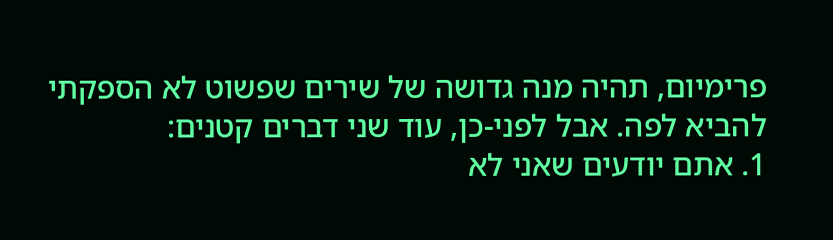פרימיום, תהיה מנה גדושה של שירים שפשוט לא הספקתי להביא לפה. אבל לפני-כן, עוד שני דברים קטנים:
1. אתם יודעים שאני לא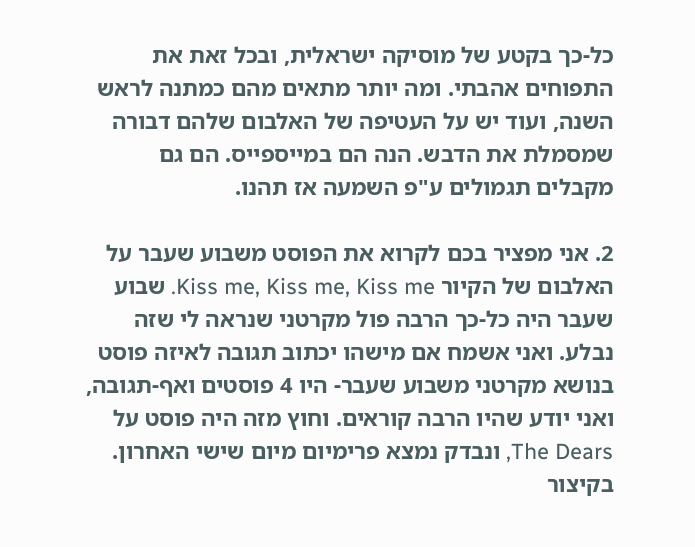כל-כך בקטע של מוסיקה ישראלית, ובכל זאת את התפוחים אהבתי. ומה יותר מתאים מהם כמתנה לראש השנה, ועוד יש על העטיפה של האלבום שלהם דבורה שמסמלת את הדבש. הנה הם במייספייס. הם גם מקבלים תגמולים ע"פ השמעה אז תהנו.

2. אני מפציר בכם לקרוא את הפוסט משבוע שעבר על האלבום של הקיור Kiss me, Kiss me, Kiss me. שבוע שעבר היה כל-כך הרבה פול מקרטני שנראה לי שזה נבלע. ואני אשמח אם מישהו יכתוב תגובה לאיזה פוסט בנושא מקרטני משבוע שעבר- היו 4 פוסטים ואף-תגובה, ואני יודע שהיו הרבה קוראים. וחוץ מזה היה פוסט על The Dears, ונבדק נמצא פרימיום מיום שישי האחרון. בקיצור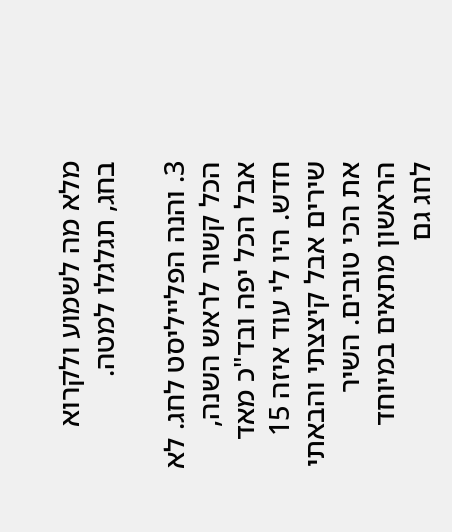מלא מה לשמוע ולקרוא בחג, תגלגלו למטה.

3. והנה הפלייליסט לחג. לא הכל קשור לראש השנה, אבל הכל יפה ובד"כ מאד חדש. היו לי עוד איזה 15 שירים אבל קיצצתי והבאתי את הכי טובים. השיר הראשון מתאים במיוחד לחג גם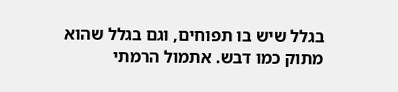בגלל שיש בו תפוחים, וגם בגלל שהוא מתוק כמו דבש. אתמול הרמתי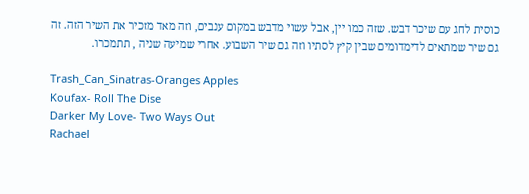כוסית לחג עם שיכר דבש. שזה כמו יין, אבל עשוי מדבש במקום ענבים, וזה מאד מזכיר את השיר הזה. זה גם שיר שמתאים לדימדומים שבין קיץ לסתיו וזה גם שיר השבוע. אחרי שמיעה שניה , תתמכרו.

Trash_Can_Sinatras-Oranges Apples
Koufax- Roll The Dise
Darker My Love- Two Ways Out
Rachael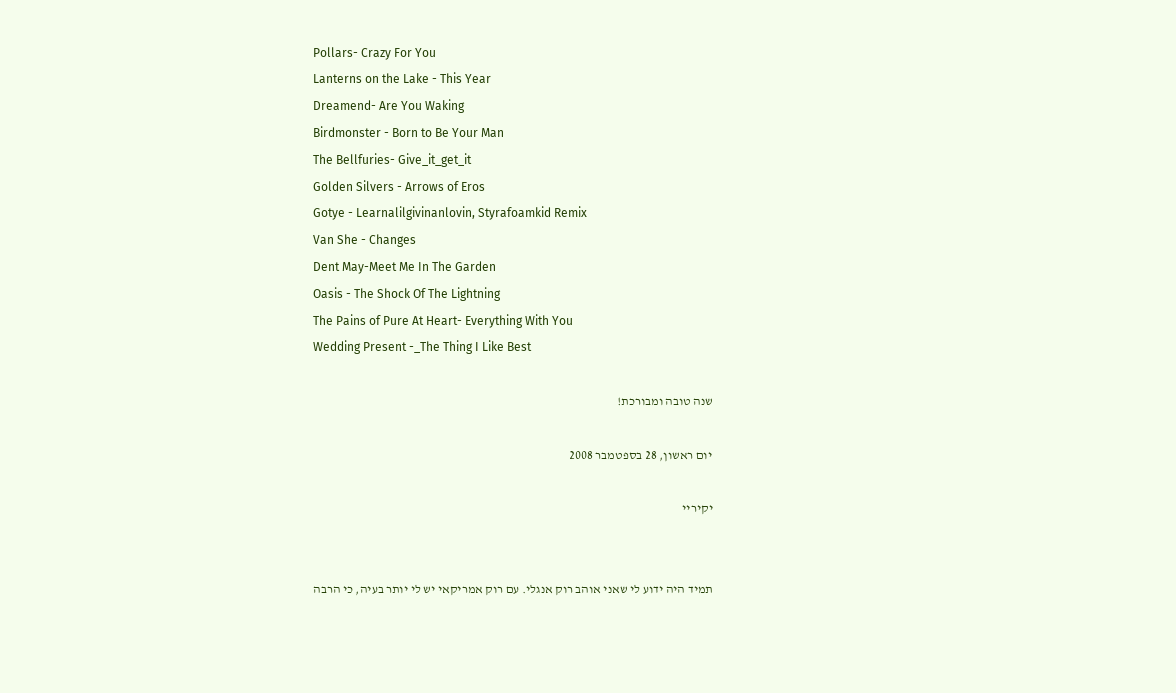Pollars- Crazy For You
Lanterns on the Lake - This Year
Dreamend- Are You Waking
Birdmonster - Born to Be Your Man
The Bellfuries- Give_it_get_it
Golden Silvers - Arrows of Eros
Gotye - Learnalilgivinanlovin, Styrafoamkid Remix
Van She - Changes
Dent May-Meet Me In The Garden
Oasis - The Shock Of The Lightning
The Pains of Pure At Heart- Everything With You
Wedding Present -_The Thing I Like Best

שנה טובה ומבורכת!

יום ראשון, 28 בספטמבר 2008

יקיריי


תמיד היה ידוע לי שאני אוהב רוק אנגלי. עם רוק אמריקאי יש לי יותר בעיה, כי הרבה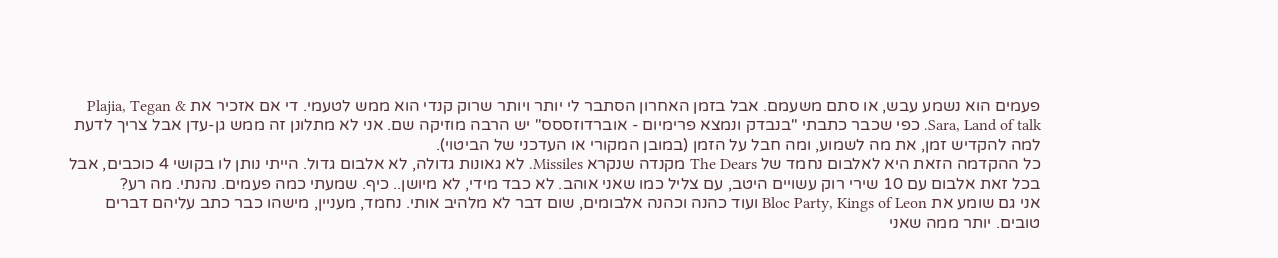פעמים הוא נשמע עבש, או סתם משעמם. אבל בזמן האחרון הסתבר לי יותר ויותר שרוק קנדי הוא ממש לטעמי. די אם אזכיר את Plajia, Tegan & Sara, Land of talk. כפי שכבר כתבתי "בנבדק ונמצא פרימיום - אוברדוזססס" יש הרבה מוזיקה שם. אני לא מתלונן זה ממש גן-עדן אבל צריך לדעת למה להקדיש זמן, את מה לשמוע, ומה חבל על הזמן (במובן המקורי או העדכני של הביטוי).
כל ההקדמה הזאת היא לאלבום נחמד של The Dears מקנדה שנקרא Missiles. לא גאונות גדולה, לא אלבום גדול. הייתי נותן לו בקושי 4 כוכבים, אבל בכל זאת אלבום עם 10 שירי רוק עשויים היטב, עם צליל כמו שאני אוהב. לא כבד מידי, לא מיושן.. כיף. שמעתי כמה פעמים. נהנתי. מה רע?
אני גם שומע את Bloc Party, Kings of Leon ועוד כהנה וכהנה אלבומים, שום דבר לא מלהיב אותי. נחמד, מעניין, מישהו כבר כתב עליהם דברים טובים. יותר ממה שאני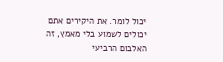יכול לומר. את היקירים אתם יכולים לשמוע בלי מאמץ, זה האלבום הרביעי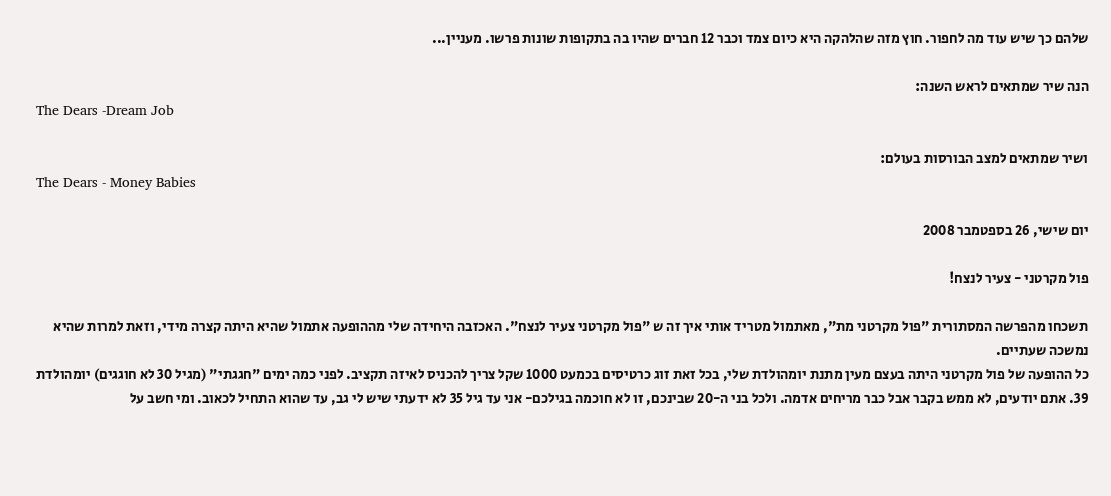שלהם כך שיש עוד מה לחפור. חוץ מזה שהלהקה היא כיום צמד וכבר 12 חברים שהיו בה בתקופות שונות פרשו. מעניין...

הנה שיר שמתאים לראש השנה:
The Dears -Dream Job

ושיר שמתאים למצב הבורסות בעולם:
The Dears - Money Babies

יום שישי, 26 בספטמבר 2008

פול מקרטני - צעיר לנצח!

תשכחו מהפרשה המסתורית "פול מקרטני מת", מאתמול מטריד אותי איך זה ש "פול מקרטני צעיר לנצח". האכזבה היחידה שלי מההופעה אתמול שהיא היתה קצרה מידי, וזאת למרות שהיא נמשכה שעתיים.
כל ההופעה של פול מקרטני היתה בעצם מעין מתנת יומהולדת שלי, בכל זאת זוג כרטיסים בכמעט 1000 שקל צריך להכניס לאיזה תקציב. לפני כמה ימים "חגגתי" (מגיל 30 לא חוגגים) יומהולדת 39. אתם יודעים, לא ממש בקבר אבל כבר מריחים אדמה. ולכל בני ה-20 שבינכם, זו לא חוכמה בגילכם- אני עד גיל 35 לא ידעתי שיש לי גב, עד שהוא התחיל לכאוב. ומי חשב על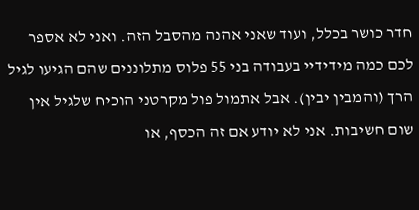חדר כושר בכלל, ועוד שאני אהנה מהסבל הזה. ואני לא אספר לכם כמה מידידיי בעבודה בני 55 פלוס מתלוננים שהם הגיעו לגיל הרך (והמבין יבין). אבל אתמול פול מקרטני הוכיח שלגיל אין שום חשיבות. אני לא יודע אם זה הכסף, או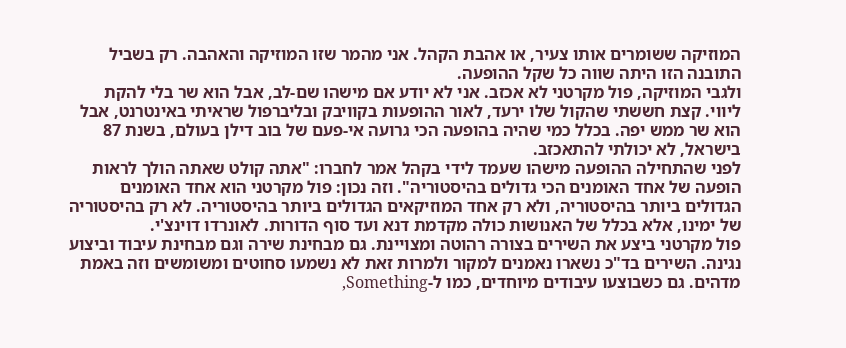המוזיקה ששומרים אותו צעיר, או אהבת הקהל. אני מהמר שזו המוזיקה והאהבה. רק בשביל התובנה הזו היתה שווה כל שקל ההופעה.
ולגבי המוזיקה, פול מקרטני לא אכזב. אני לא יודע אם מישהו שם-לב, אבל הוא שר בלי להקת ליווי. קצת חששתי שהקול שלו ירעד, לאור ההופעות בקוויבק ובליברפול שראיתי באינטרנט, אבל הוא שר ממש יפה. בכלל כמי שהיה בהופעה הכי גרועה אי-פעם של בוב דילן בעולם, בשנת 87 בישראל, לא יכולתי להתאכזב.
לפני שהתחילה ההופעה מישהו שעמד לידי בקהל אמר לחברו: "אתה קולט שאתה הולך לראות הופעה של אחד האומנים הכי גדולים בהיסטוריה". וזה נכון: פול מקרטני הוא אחד האומנים הגדולים ביותר בהיסטוריה, ולא רק אחד המוזיקאים הגדולים ביותר בהיסטוריה. לא רק בהיסטוריה של ימינו, אלא בכלל של האנושות כולה מקדמת דנא ועד סוף הדורות. לאונרדו דוינצ'י.
פול מקרטני ביצע את השירים בצורה רהוטה ומצויינת. גם מבחינת שירה וגם מבחינת עיבוד וביצוע נגינה. השירים בד"כ נשארו נאמנים למקור ולמרות זאת לא נשמעו סחוטים ומשומשים וזה באמת מדהים. גם כשבוצעו עיבודים מיוחדים, כמו ל-Something,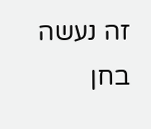זה נעשה בחן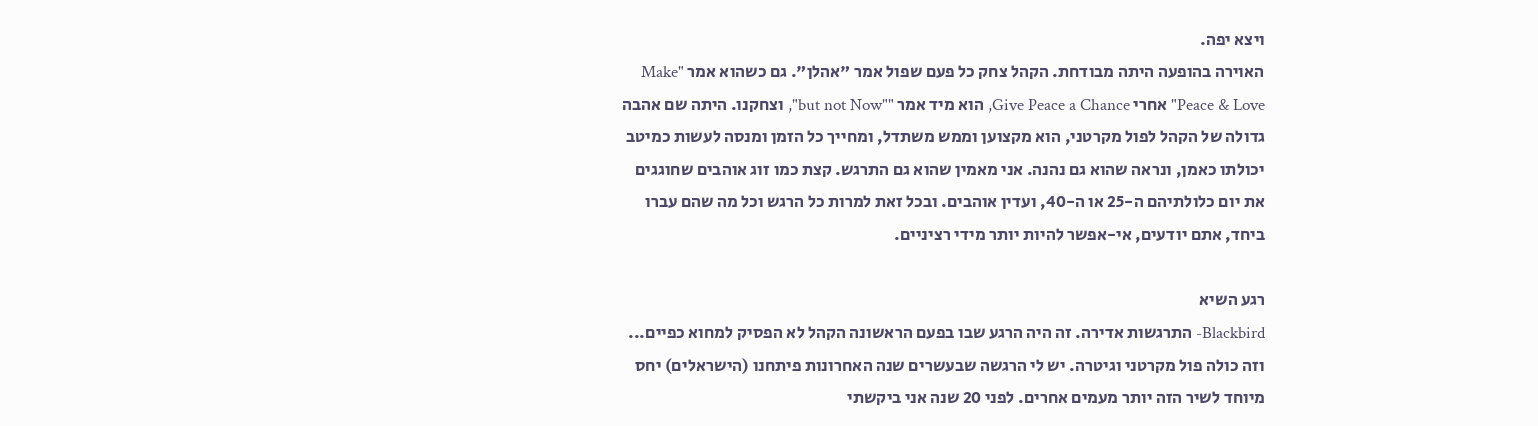ויצא יפה.
האוירה בהופעה היתה מבודחת. הקהל צחק כל פעם שפול אמר "אהלן". גם כשהוא אמר "Make Peace & Love" אחרי Give Peace a Chance, הוא מיד אמר ""but not Now", וצחקנו. היתה שם אהבה גדולה של הקהל לפול מקרטני, הוא מקצוען וממש משתדל, ומחייך כל הזמן ומנסה לעשות כמיטב יכולתו כאמן, ונראה שהוא גם נהנה. אני מאמין שהוא גם התרגש. קצת כמו זוג אוהבים שחוגגים את יום כלולתיהם ה-25 או ה-40, ועדין אוהבים. ובכל זאת למרות כל הרגש וכל מה שהם עברו ביחד, אתם יודעים, אי-אפשר להיות יותר מידי רציניים.

רגע השיא
Blackbird- התרגשות אדירה. זה היה הרגע שבו בפעם הראשונה הקהל לא הפסיק למחוא כפיים... וזה כולה פול מקרטני וגיטרה. יש לי הרגשה שבעשרים שנה האחרונות פיתחנו (הישראלים) יחס מיוחד לשיר הזה יותר מעמים אחרים. לפני 20 שנה אני ביקשתי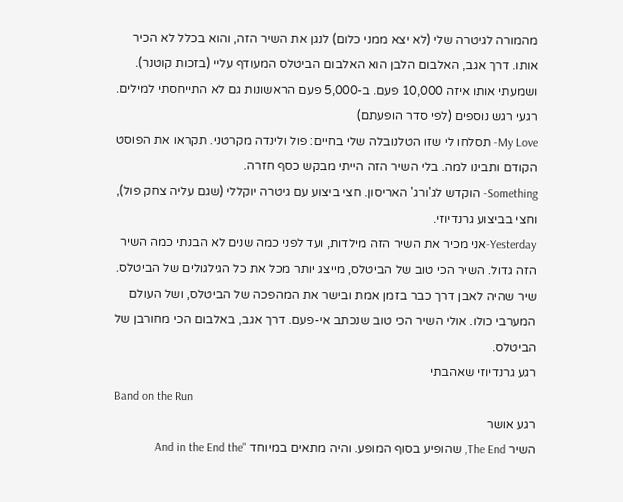מהמורה לגיטרה שלי (לא יצא ממני כלום) לנגן את השיר הזה, והוא בכלל לא הכיר אותו. דרך אגב, האלבום הלבן הוא האלבום הביטלס המעודף עליי (בזכות קוטנר). ושמעתי אותו איזה 10,000 פעם. ב-5,000 פעם הראשונות גם לא התייחסתי למילים.
רגעי רגש נוספים (לפי סדר הופעתם)
My Love- תסלחו לי שזו הטלנובלה שלי בחיים: פול ולינדה מקרטני. תקראו את הפוסט הקודם ותבינו למה. בלי השיר הזה הייתי מבקש כסף חזרה.
Something- הוקדש לג'ורג' האריסון. חצי ביצוע עם גיטרה יוקללי (שגם עליה צחק פול), וחצי בביצוע גרנדיוזי.
Yesterday-אני מכיר את השיר הזה מילדות, ועד לפני כמה שנים לא הבנתי כמה השיר הזה גדול. השיר הכי טוב של הביטלס, מייצג יותר מכל את כל הגילגולים של הביטלס. שיר שהיה לאבן דרך כבר בזמן אמת ובישר את המהפכה של הביטלס, ושל העולם המערבי כולו. אולי השיר הכי טוב שנכתב אי-פעם. דרך אגב, באלבום הכי מחורבן של הביטלס.
רגע גרנדיוזי שאהבתי
Band on the Run
רגע אושר
השיר The End, שהופיע בסוף המופע. והיה מתאים במיוחד "And in the End the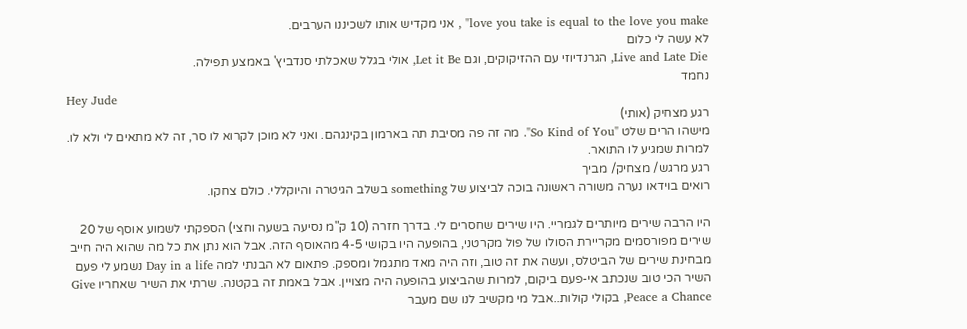love you take is equal to the love you make" , אני מקדיש אותו לשכיננו הערבים.
לא עשה לי כלום
Live and Late Die, הגרנדיוזי עם ההזיקוקים, וגם Let it Be, אולי בגלל שאכלתי סנדביץ' באמצע תפילה.
נחמד
Hey Jude
רגע מצחיק (אותי)
מישהו הרים שלט "So Kind of You". מה זה פה מסיבת תה בארמון בקינגהם. ואני לא מוכן לקרוא לו סר, זה לא מתאים לי ולא לו. למרות שמגיע לו התואר.
רגע מרגש/ מצחיק/ מביך
רואים בוידאו נערה משורה ראשונה בוכה לביצוע של something בשלב הגיטרה והיוקללי. כולם צחקו.

היו הרבה שירים מיותרים לגמריי. היו שירים שחסרים לי. בדרך חזרה (10 ק"מ נסיעה בשעה וחצי) הספקתי לשמוע אוסף של 20 שירים מפורסמים מקריירת הסולו של פול מקרטני, בהופעה היו בקושי 4-5 מהאוסף הזה. אבל הוא נתן את כל מה שהוא היה חייב מבחינת שירים של הביטלס, ועשה את זה טוב, וזה היה מאד מתגמל ומספק. פתאום לא הבנתי למה Day in a life נשמע לי פעם השיר הכי טוב שנכתב אי-פעם ביקום, למרות שהביצוע בהופעה היה מצויין. אבל באמת זה בקטנה. שרתי את השיר שאחריו Give Peace a Chance, בקולי קולות..אבל מי מקשיב לנו שם מעבר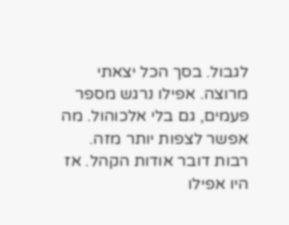לגבול. בסך הכל יצאתי מרוצה. אפילו נרגש מספר פעמים, גם בלי אלכוהול. מה אפשר לצפות יותר מזה.
רבות דובר אודות הקהל. אז היו אפילו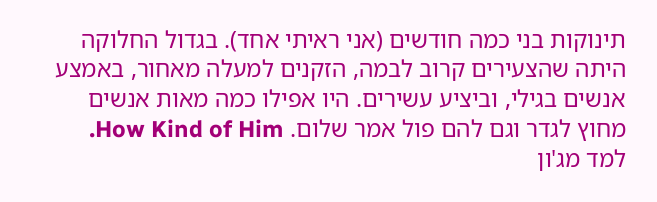תינוקות בני כמה חודשים (אני ראיתי אחד). בגדול החלוקה היתה שהצעירים קרוב לבמה, הזקנים למעלה מאחור, באמצע אנשים בגילי, וביציע עשירים. היו אפילו כמה מאות אנשים מחוץ לגדר וגם להם פול אמר שלום. How Kind of Him. למד מג'ון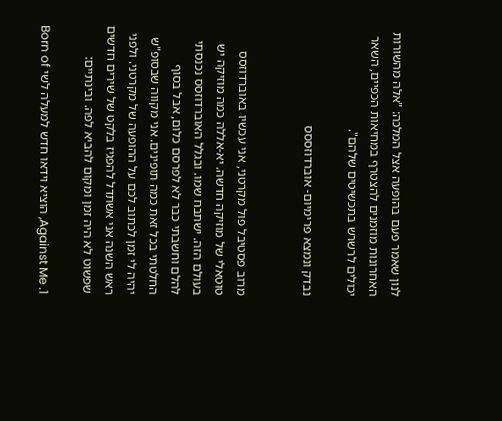לנון שאמר פעם בהופעה אצל המלכה: "אלה מהשורות האחרונות מוזמנים להצטרף במחיאות הכפיים, השאר יכולים לרשרש בתכשיטים שלהם".

נבדק ונמצא פרימיום- אוברדוזססס


מרוב פסטיבל פול מקרטני, אני עכשיו באוברדוזסס טוטאלי של מוזיקה חדשה. יא-אללה כמה מוזיקה יש בעולם הזה. ישתבח שמו. ובגלל האוברדוזסס נכנסתי להלם וחשבתי כבר לא לפרסם כלום, אבל בסוף החלטתי בכל זאת כמה תופינים. אני מקווה שבסופ"ש יהיה לי זמן לכתוב לכם על ההופעה של מקרטני. ולפני ראש השנה אני אשתדל להפגיז בלקט של שירים חדשים שפשוט לא היה זמן ומקום להביא לפה. ובינתיים:

1. Against Me, הוציא וידאו חדש למעלה לשי Born of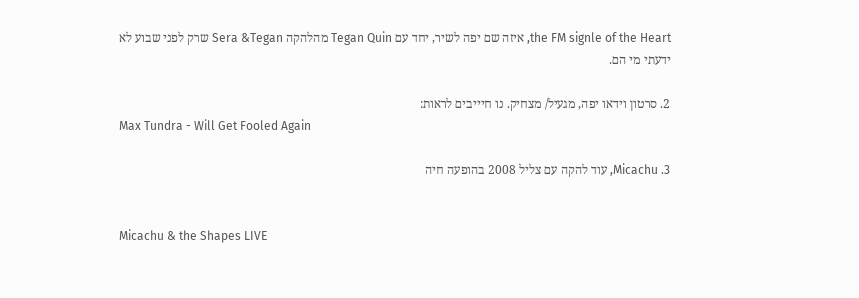the FM signle of the Heart, איזה שם יפה לשיר, יחד עם Tegan Quin מהלהקה Sera &Tegan שרק לפני שבוע לא ידעתי מי הם.

2. סרטון וידאו יפה, מגעיל/ מצחיק. נו חיייבים לראות:
Max Tundra - Will Get Fooled Again

3. Micachu, עוד להקה עם צליל 2008 בהופעה חיה


Micachu & the Shapes LIVE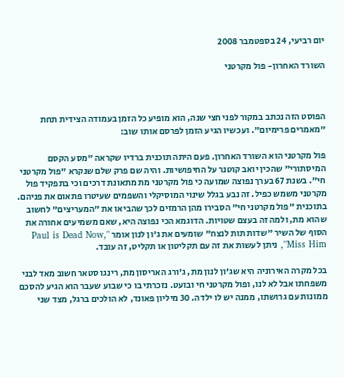יום רביעי, 24 בספטמבר 2008

השורד האחרון- פול מקרטני



הפוסט הזה נכתב במקור לפני חצי שנה, הוא מופיע כל הזמן בעמודה הצידית תחת "מאמרים פרימיום". ועכשיו הגיע הזמן לפרסם אותו שוב:

פול מקרטני הוא השורד האחרון. פעם היתה תוכנית ברדיו שקראה "מסע הקסם המיסתורי" שהכין יואב קוטנר על החיפושיות. והיה שם פרק שלם שנקרא "פול מקרטני חי". בשנת 67 בערך נפוצה שמועה כי פול מקרטני מת מתאונת דרכים וכי בתפקיד פול מקרטני משמש כפיל. זה נבע בגלל שינוי המוסיקלי והשפמים שעיטרו פתאום את פניהם. בתוכנית "פול מקרטני חי" הסבירו מהן הרמזים לכך שהביאו את "המעריצים" לחשוב שהוא מת, ולמה זה בעצם שטויות. הדוגמא הכי נפוצה היא, שאם משמיעים אחורה את הסוף של השיר "שדות תות לנצח" שומעים את ג'ון לנון אומר "Paul is Dead Now, Miss Him", ניתן לעשות את זה עם תקליטון או תקליט, זה עובד.

בכל מקרה האירוניה היא שג'ון לנון מת, ג'ורג האריסון מת, רינגו סטאר חשוב מאד לבני משפחתו אבל לא לנו, ופול מקרטני חי ובועט. נזכרתי בו כי שבוע שעבר הוא הגיע להסכם ממונות עם גרושתו, ממנה יש לו ילדה. 30 מיליון פאונד, לא הולכים ברגל, מצד שני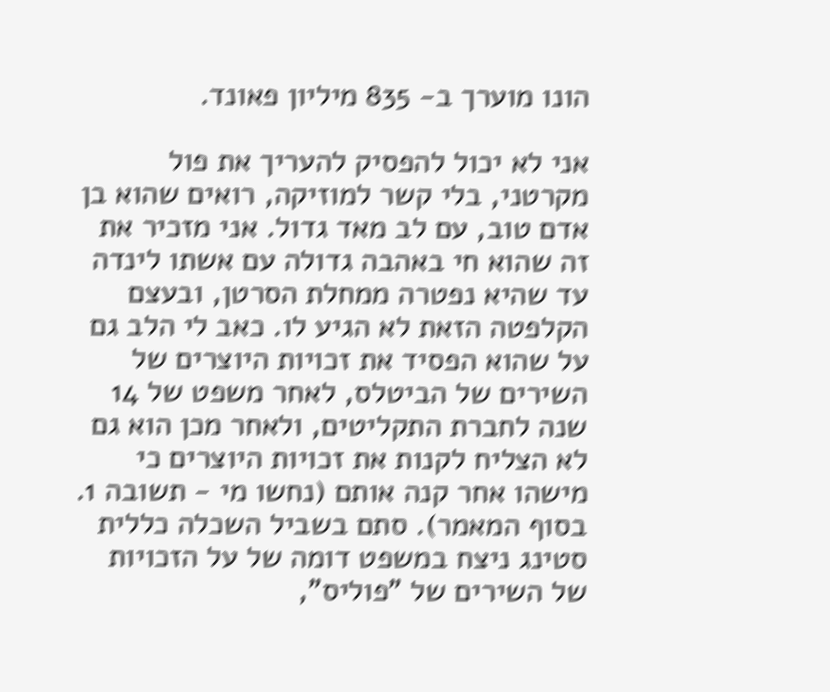הונו מוערך ב- 835 מיליון פאונד.

אני לא יכול להפסיק להעריך את פול מקרטני, בלי קשר למוזיקה, רואים שהוא בן אדם טוב, עם לב מאד גדול. אני מזכיר את זה שהוא חי באהבה גדולה עם אשתו לינדה עד שהיא נפטרה ממחלת הסרטן, ובעצם הקלפטה הזאת לא הגיע לו. כאב לי הלב גם על שהוא הפסיד את זכויות היוצרים של השירים של הביטלס, לאחר משפט של 14 שנה לחברת התקליטים, ולאחר מכן הוא גם לא הצליח לקנות את זכויות היוצרים כי מישהו אחר קנה אותם (נחשו מי - תשובה 1. בסוף המאמר). סתם בשביל השכלה כללית סטינג ניצח במשפט דומה של על הזכויות של השירים של "פוליס",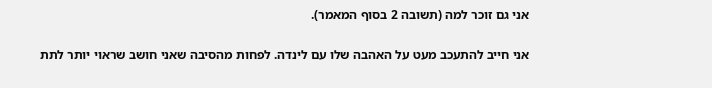אני גם זוכר למה (תשובה 2 בסוף המאמר).

אני חייב להתעכב מעט על האהבה שלו עם לינדה. לפחות מהסיבה שאני חושב שראוי יותר לתת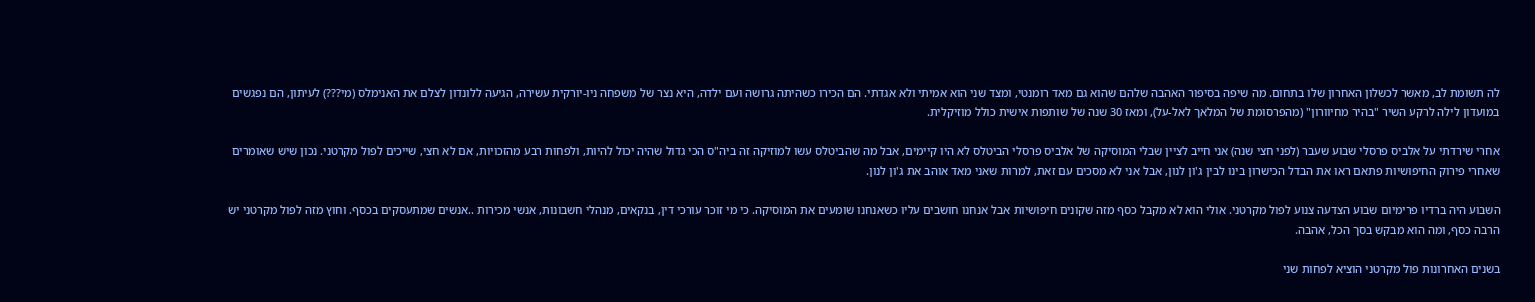לה תשומת לב, מאשר לכשלון האחרון שלו בתחום. מה שיפה בסיפור האהבה שלהם שהוא גם מאד רומנטי, ומצד שני הוא אמיתי ולא אגדתי. הם הכירו כשהיתה גרושה ועם ילדה, היא נצר של משפחה ניו-יורקית עשירה, הגיעה ללונדון לצלם את האנימלס (מי???) לעיתון, הם נפגשים במועדון לילה לרקע השיר "בהיר מחיוורון" (מהפרסומת של המלאך לאל-על), ומאז 30 שנה של שותפות אישית כולל מוזיקלית.

אחרי שירדתי על אלביס פרסלי שבוע שעבר (לפני חצי שנה) אני חייב לציין שבלי המוסיקה של אלביס פרסלי הביטלס לא היו קיימים, אבל מה שהביטלס עשו למוזיקה זה ביה"ס הכי גדול שהיה יכול להיות, ולפחות רבע מהזכויות, אם לא חצי, שייכים לפול מקרטני. נכון שיש שאומרים שאחרי פירוק החיפושיות פתאם ראו את הבדל הכישרון בינו לבין ג'ון לנון, אבל אני לא מסכים עם זאת, למרות שאני מאד אוהב את ג'ון לנון.

השבוע היה ברדיו פרימיום שבוע הצדעה צנוע לפול מקרטני. אולי הוא לא מקבל כסף מזה שקונים חיפושיות אבל אנחנו חושבים עליו כשאנחנו שומעים את המוסיקה. כי מי זוכר עורכי דין, בנקאים, מנהלי חשבונות, אנשי מכירות ..אנשים שמתעסקים בכסף. וחוץ מזה לפול מקרטני יש הרבה כסף, ומה הוא מבקש בסך הכל, אהבה.

בשנים האחרונות פול מקרטני הוציא לפחות שני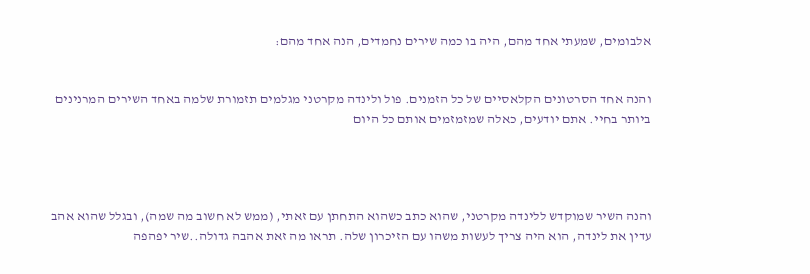אלבומים, שמעתי אחד מהם, היה בו כמה שירים נחמדים, הנה אחד מהם:


והנה אחד הסרטונים הקלאסיים של כל הזמנים. פול ולינדה מקרטני מגלמים תזמורת שלמה באחד השירים המרנינים ביותר בחיי. אתם יודעים, כאלה שמזמזמים אותם כל היום




והנה השיר שמוקדש ללינדה מקרטני, שהוא כתב כשהוא התחתן עם זאתי, (ממש לא חשוב מה שמה), ובגלל שהוא אהב עדין את לינדה, הוא היה צריך לעשות משהו עם הזיכרון שלה. תראו מה זאת אהבה גדולה..שיר יפהפה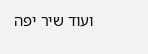ועוד שיר יפה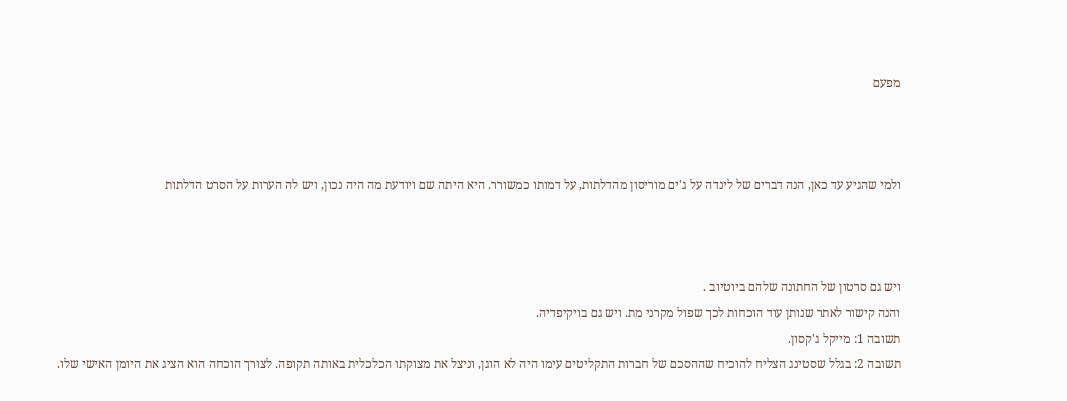מפעם



ולמי שהגיע עד כאן, הנה דברים של לינדה על ג'ים מוריסון מהדלתות, על דמותו כמשורר. היא היתה שם ויודעת מה היה נכון, ויש לה הערות על הסרט הדלתות



ויש גם סרטון של החתונה שלהם ביוטיוב .
והנה קישור לאתר שנותן עוד הוכחות לכך שפול מקרני מת. ויש גם בויקיפדיה.
תשובה 1: מייקל ג'קסון.
תשובה 2: בגלל שסטינג הצליח להוכיח שההסכם של חברות התקליטים עימו היה לא הוגן, וניצל את מצוקתו הכלכלית באותה תקופה. לצורך הוכחה הוא הציג את היומן האישי שלו.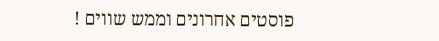פוסטים אחרונים וממש שווים !